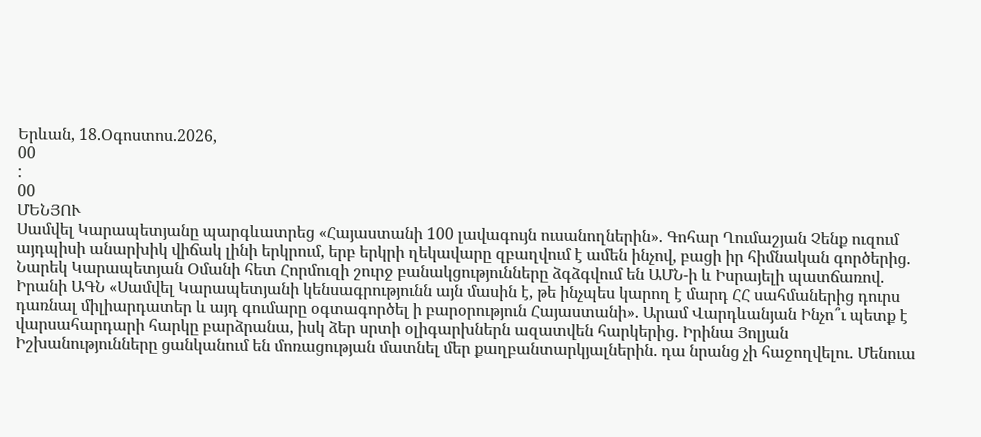Երևան, 18.Օգոստոս.2026,
00
:
00
ՄԵՆՅՈՒ
Սամվել Կարապետյանը պարգևատրեց «Հայաստանի 100 լավագույն ուսանողներին». Գոհար Ղումաշյան Չենք ուզում այդպիսի անարխիկ վիճակ լինի երկրում, երբ երկրի ղեկավարը զբաղվում է ամեն ինչով, բացի իր հիմնական գործերից. Նարեկ Կարապետյան Օմանի հետ Հորմուզի շուրջ բանակցությունները ձգձգվում են ԱՄՆ-ի և Իսրայելի պատճառով. Իրանի ԱԳՆ «Սամվել Կարապետյանի կենսագրությունն այն մասին է, թե ինչպես կարող է մարդ ՀՀ սահմաներից դուրս դառնալ միլիարդատեր և այդ գումարը օգտագործել ի բարօրություն Հայաստանի». Արամ Վարդևանյան Ինչո՞ւ պետք է վարսահարդարի հարկը բարձրանա, իսկ ձեր սրտի օլիգարխներն ազատվեն հարկերից. Իրինա Յոլյան Իշխանությունները ցանկանում են մոռացության մատնել մեր քաղբանտարկյալներին. դա նրանց չի հաջողվելու. Մենուա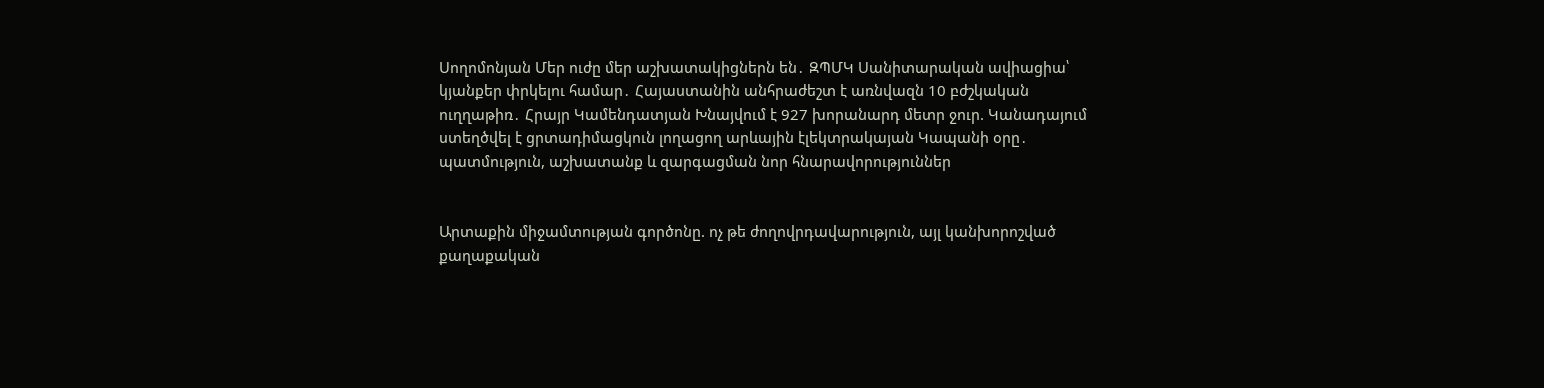Սողոմոնյան Մեր ուժը մեր աշխատակիցներն են․ ԶՊՄԿ Սանիտարական ավիացիա՝ կյանքեր փրկելու համար․ Հայաստանին անհրաժեշտ է առնվազն 10 բժշկական ուղղաթիռ․ Հրայր Կամենդատյան Խնայվում է 927 խորանարդ մետր ջուր. Կանադայում ստեղծվել է ցրտադիմացկուն լողացող արևային էլեկտրակայան Կապանի օրը․ պատմություն, աշխատանք և զարգացման նոր հնարավորություններ


Արտաքին միջամտության գործոնը. ոչ թե ժողովրդավարություն, այլ կանխորոշված քաղաքական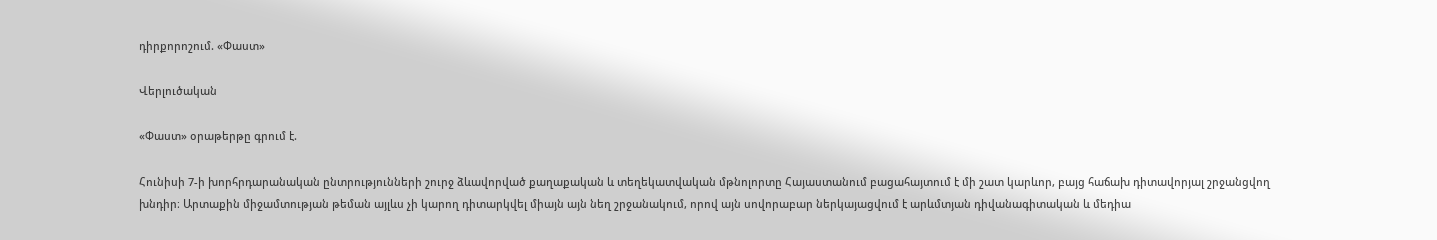դիրքորոշում. «Փաստ»

Վերլուծական

«Փաստ» օրաթերթը գրում է.

Հունիսի 7-ի խորհրդարանական ընտրությունների շուրջ ձևավորված քաղաքական և տեղեկատվական մթնոլորտը Հայաստանում բացահայտում է մի շատ կարևոր, բայց հաճախ դիտավորյալ շրջանցվող խնդիր։ Արտաքին միջամտության թեման այլևս չի կարող դիտարկվել միայն այն նեղ շրջանակում, որով այն սովորաբար ներկայացվում է արևմտյան դիվանագիտական և մեդիա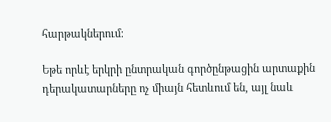հարթակներում։

Եթե որևէ երկրի ընտրական գործընթացին արտաքին դերակատարները ոչ միայն հետևում են, այլ նաև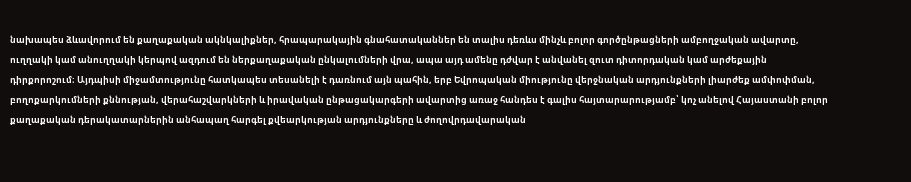նախապես ձևավորում են քաղաքական ակնկալիքներ, հրապարակային գնահատականներ են տալիս դեռևս մինչև բոլոր գործընթացների ամբողջական ավարտը, ուղղակի կամ անուղղակի կերպով ազդում են ներքաղաքական ընկալումների վրա, ապա այդ ամենը դժվար է անվանել զուտ դիտորդական կամ արժեքային դիրքորոշում։ Այդպիսի միջամտությունը հատկապես տեսանելի է դառնում այն պահին, երբ Եվրոպական միությունը վերջնական արդյունքների լիարժեք ամփոփման, բողոքարկումների քննության, վերահաշվարկների և իրավական ընթացակարգերի ավարտից առաջ հանդես է գալիս հայտարարությամբ՝ կոչ անելով Հայաստանի բոլոր քաղաքական դերակատարներին անհապաղ հարգել քվեարկության արդյունքները և ժողովրդավարական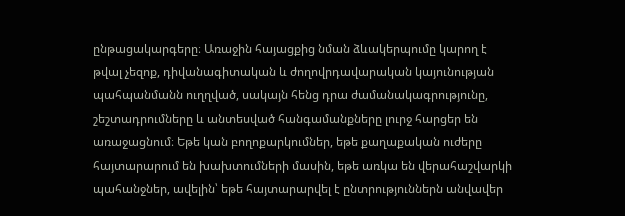ընթացակարգերը։ Առաջին հայացքից նման ձևակերպումը կարող է թվալ չեզոք, դիվանագիտական և ժողովրդավարական կայունության պահպանմանն ուղղված, սակայն հենց դրա ժամանակագրությունը, շեշտադրումները և անտեսված հանգամանքները լուրջ հարցեր են առաջացնում։ Եթե կան բողոքարկումներ, եթե քաղաքական ուժերը հայտարարում են խախտումների մասին, եթե առկա են վերահաշվարկի պահանջներ, ավելին՝ եթե հայտարարվել է ընտրություններն անվավեր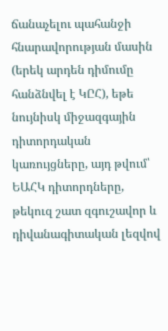ճանաչելու պահանջի հնարավորության մասին (երեկ արդեն դիմումը հանձնվել է ԿԸՀ), եթե նույնիսկ միջազգային դիտորդական կառույցները, այդ թվում՝ ԵԱՀԿ դիտորդները, թեկուզ շատ զգուշավոր և դիվանագիտական լեզվով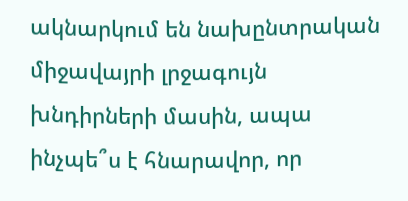ակնարկում են նախընտրական միջավայրի լրջագույն խնդիրների մասին, ապա ինչպե՞ս է հնարավոր, որ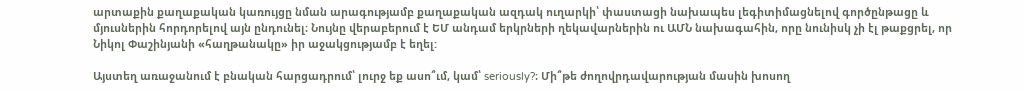արտաքին քաղաքական կառույցը նման արագությամբ քաղաքական ազդակ ուղարկի՝ փաստացի նախապես լեգիտիմացնելով գործընթացը և մյուսներին հորդորելով այն ընդունել։ Նույնը վերաբերում է ԵՄ անդամ երկրների ղեկավարներին ու ԱՄՆ նախագահին, որը նունիսկ չի էլ թաքցրել, որ Նիկոլ Փաշինյանի «հաղթանակը» իր աջակցությամբ է եղել:

Այստեղ առաջանում է բնական հարցադրում՝ լուրջ եք ասո՞ւմ, կամ՝ seriously?։ Մի՞թե ժողովրդավարության մասին խոսող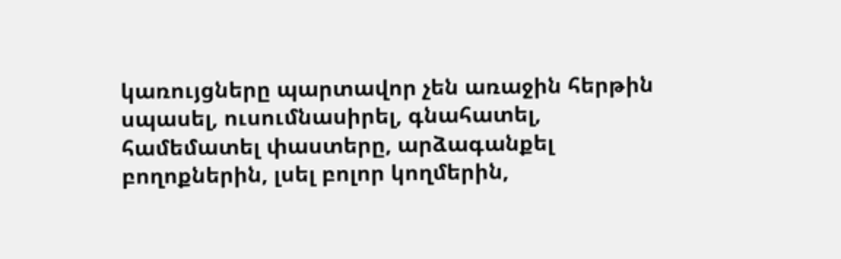կառույցները պարտավոր չեն առաջին հերթին սպասել, ուսումնասիրել, գնահատել, համեմատել փաստերը, արձագանքել բողոքներին, լսել բոլոր կողմերին,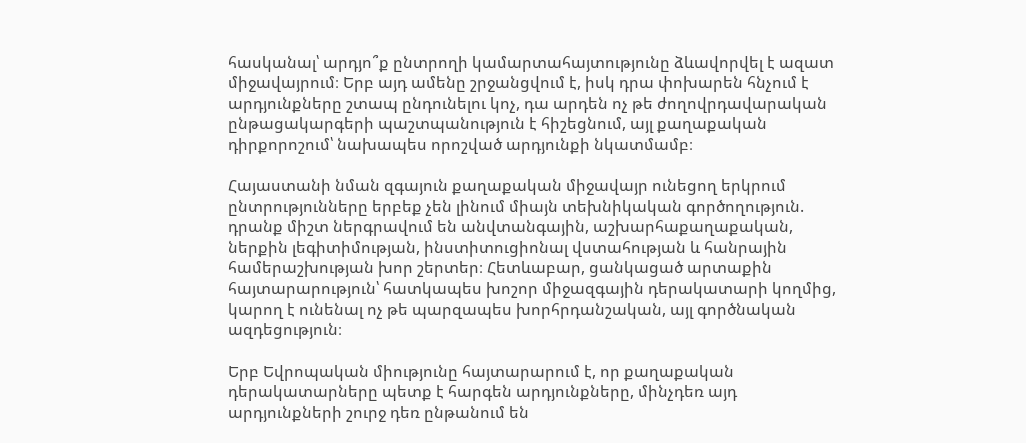հասկանալ՝ արդյո՞ք ընտրողի կամարտահայտությունը ձևավորվել է ազատ միջավայրում։ Երբ այդ ամենը շրջանցվում է, իսկ դրա փոխարեն հնչում է արդյունքները շտապ ընդունելու կոչ, դա արդեն ոչ թե ժողովրդավարական ընթացակարգերի պաշտպանություն է հիշեցնում, այլ քաղաքական դիրքորոշում՝ նախապես որոշված արդյունքի նկատմամբ։

Հայաստանի նման զգայուն քաղաքական միջավայր ունեցող երկրում ընտրությունները երբեք չեն լինում միայն տեխնիկական գործողություն. դրանք միշտ ներգրավում են անվտանգային, աշխարհաքաղաքական, ներքին լեգիտիմության, ինստիտուցիոնալ վստահության և հանրային համերաշխության խոր շերտեր։ Հետևաբար, ցանկացած արտաքին հայտարարություն՝ հատկապես խոշոր միջազգային դերակատարի կողմից, կարող է ունենալ ոչ թե պարզապես խորհրդանշական, այլ գործնական ազդեցություն։

Երբ Եվրոպական միությունը հայտարարում է, որ քաղաքական դերակատարները պետք է հարգեն արդյունքները, մինչդեռ այդ արդյունքների շուրջ դեռ ընթանում են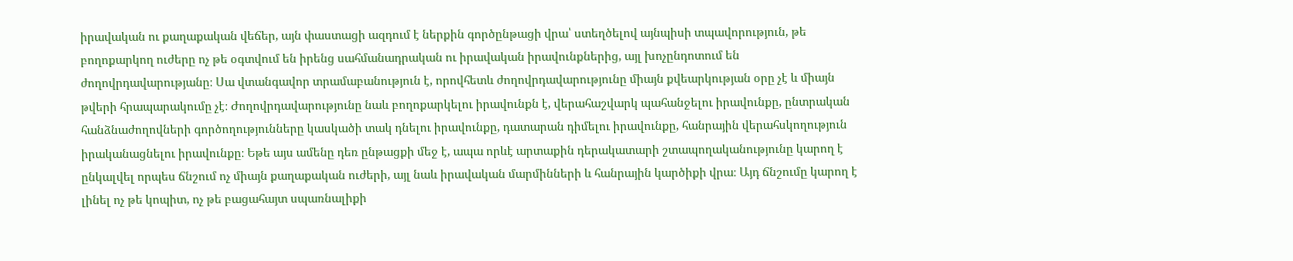իրավական ու քաղաքական վեճեր, այն փաստացի ազդում է ներքին գործընթացի վրա՝ ստեղծելով այնպիսի տպավորություն, թե բողոքարկող ուժերը ոչ թե օգտվում են իրենց սահմանադրական ու իրավական իրավունքներից, այլ խոչընդոտում են ժողովրդավարությանը։ Սա վտանգավոր տրամաբանություն է, որովհետև ժողովրդավարությունը միայն քվեարկության օրը չէ և միայն թվերի հրապարակումը չէ։ Ժողովրդավարությունը նաև բողոքարկելու իրավունքն է, վերահաշվարկ պահանջելու իրավունքը, ընտրական հանձնաժողովների գործողությունները կասկածի տակ դնելու իրավունքը, դատարան դիմելու իրավունքը, հանրային վերահսկողություն իրականացնելու իրավունքը։ Եթե այս ամենը դեռ ընթացքի մեջ է, ապա որևէ արտաքին դերակատարի շտապողականությունը կարող է ընկալվել որպես ճնշում ոչ միայն քաղաքական ուժերի, այլ նաև իրավական մարմինների և հանրային կարծիքի վրա։ Այդ ճնշումը կարող է լինել ոչ թե կոպիտ, ոչ թե բացահայտ սպառնալիքի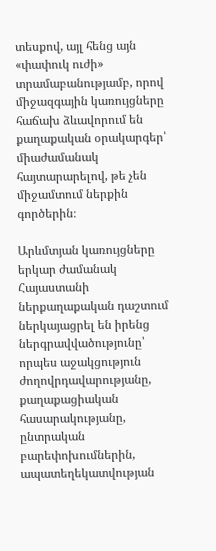տեսքով, այլ հենց այն «փափուկ ուժի» տրամաբանությամբ, որով միջազգային կառույցները հաճախ ձևավորում են քաղաքական օրակարգեր՝ միաժամանակ հայտարարելով, թե չեն միջամտում ներքին գործերին։

Արևմտյան կառույցները երկար ժամանակ Հայաստանի ներքաղաքական դաշտում ներկայացրել են իրենց ներգրավվածությունը՝ որպես աջակցություն ժողովրդավարությանը, քաղաքացիական հասարակությանը, ընտրական բարեփոխումներին, ապատեղեկատվության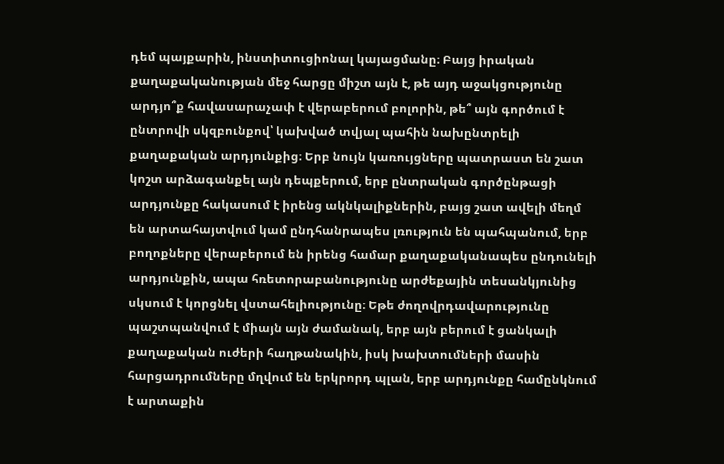դեմ պայքարին, ինստիտուցիոնալ կայացմանը։ Բայց իրական քաղաքականության մեջ հարցը միշտ այն է, թե այդ աջակցությունը արդյո՞ք հավասարաչափ է վերաբերում բոլորին, թե՞ այն գործում է ընտրովի սկզբունքով՝ կախված տվյալ պահին նախընտրելի քաղաքական արդյունքից։ Երբ նույն կառույցները պատրաստ են շատ կոշտ արձագանքել այն դեպքերում, երբ ընտրական գործընթացի արդյունքը հակասում է իրենց ակնկալիքներին, բայց շատ ավելի մեղմ են արտահայտվում կամ ընդհանրապես լռություն են պահպանում, երբ բողոքները վերաբերում են իրենց համար քաղաքականապես ընդունելի արդյունքին, ապա հռետորաբանությունը արժեքային տեսանկյունից սկսում է կորցնել վստահելիությունը։ Եթե ժողովրդավարությունը պաշտպանվում է միայն այն ժամանակ, երբ այն բերում է ցանկալի քաղաքական ուժերի հաղթանակին, իսկ խախտումների մասին հարցադրումները մղվում են երկրորդ պլան, երբ արդյունքը համընկնում է արտաքին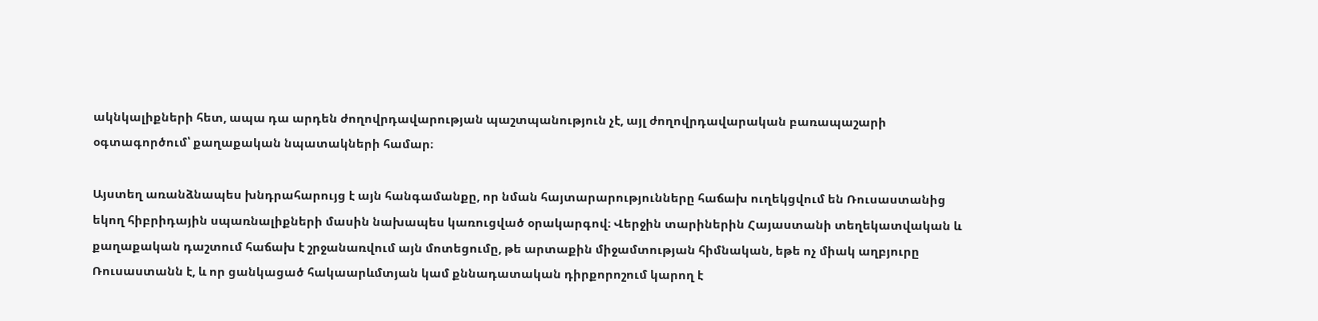ակնկալիքների հետ, ապա դա արդեն ժողովրդավարության պաշտպանություն չէ, այլ ժողովրդավարական բառապաշարի օգտագործում՝ քաղաքական նպատակների համար։

Այստեղ առանձնապես խնդրահարույց է այն հանգամանքը, որ նման հայտարարությունները հաճախ ուղեկցվում են Ռուսաստանից եկող հիբրիդային սպառնալիքների մասին նախապես կառուցված օրակարգով։ Վերջին տարիներին Հայաստանի տեղեկատվական և քաղաքական դաշտում հաճախ է շրջանառվում այն մոտեցումը, թե արտաքին միջամտության հիմնական, եթե ոչ միակ աղբյուրը Ռուսաստանն է, և որ ցանկացած հակաարևմտյան կամ քննադատական դիրքորոշում կարող է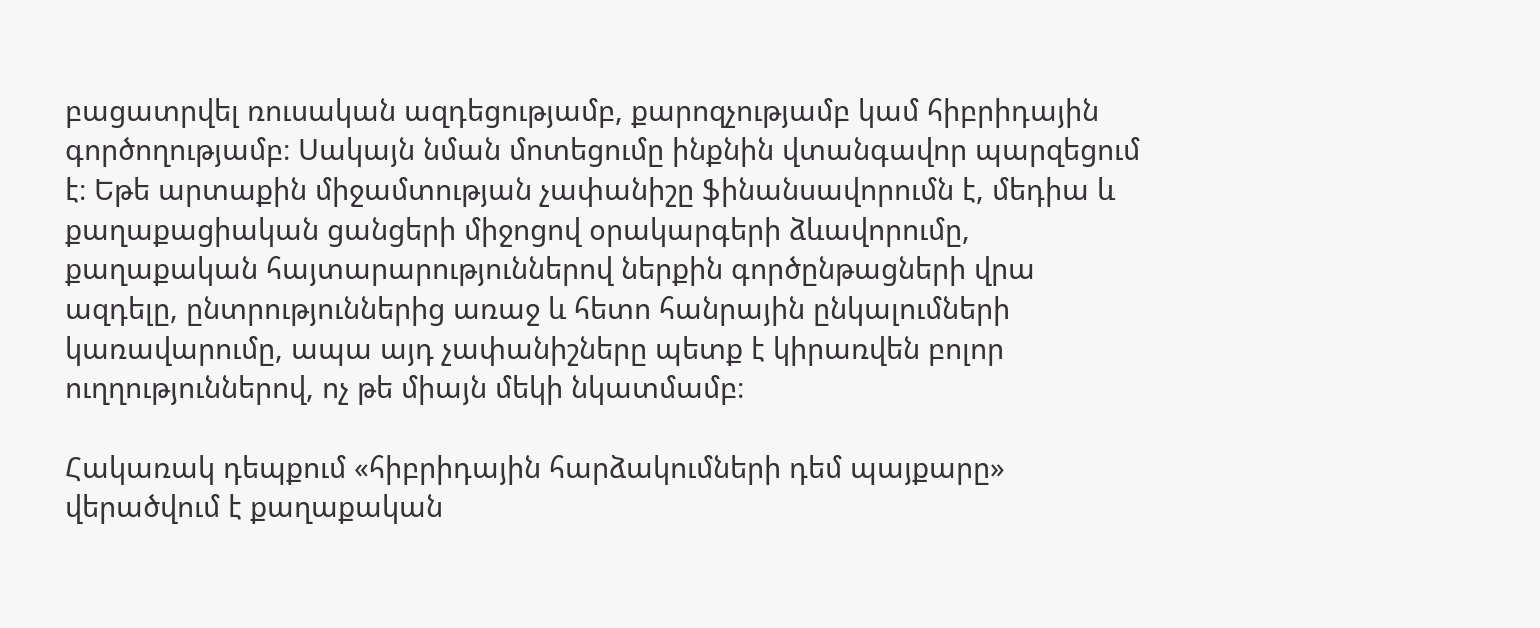բացատրվել ռուսական ազդեցությամբ, քարոզչությամբ կամ հիբրիդային գործողությամբ։ Սակայն նման մոտեցումը ինքնին վտանգավոր պարզեցում է։ Եթե արտաքին միջամտության չափանիշը ֆինանսավորումն է, մեդիա և քաղաքացիական ցանցերի միջոցով օրակարգերի ձևավորումը, քաղաքական հայտարարություններով ներքին գործընթացների վրա ազդելը, ընտրություններից առաջ և հետո հանրային ընկալումների կառավարումը, ապա այդ չափանիշները պետք է կիրառվեն բոլոր ուղղություններով, ոչ թե միայն մեկի նկատմամբ։

Հակառակ դեպքում «հիբրիդային հարձակումների դեմ պայքարը» վերածվում է քաղաքական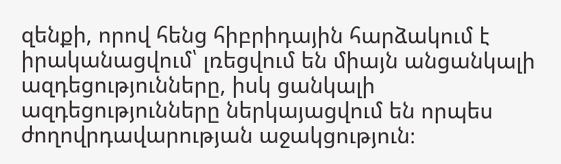զենքի, որով հենց հիբրիդային հարձակում է իրականացվում՝ լռեցվում են միայն անցանկալի ազդեցությունները, իսկ ցանկալի ազդեցությունները ներկայացվում են որպես ժողովրդավարության աջակցություն։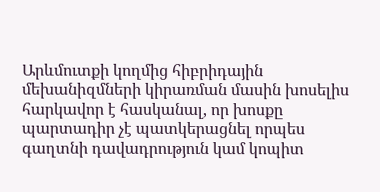Արևմուտքի կողմից հիբրիդային մեխանիզմների կիրառման մասին խոսելիս հարկավոր է հասկանալ, որ խոսքը պարտադիր չէ պատկերացնել որպես գաղտնի դավադրություն կամ կոպիտ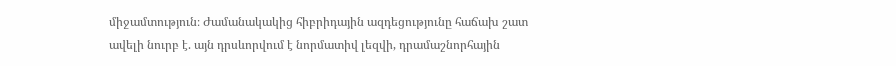միջամտություն։ Ժամանակակից հիբրիդային ազդեցությունը հաճախ շատ ավելի նուրբ է. այն դրսևորվում է նորմատիվ լեզվի, դրամաշնորհային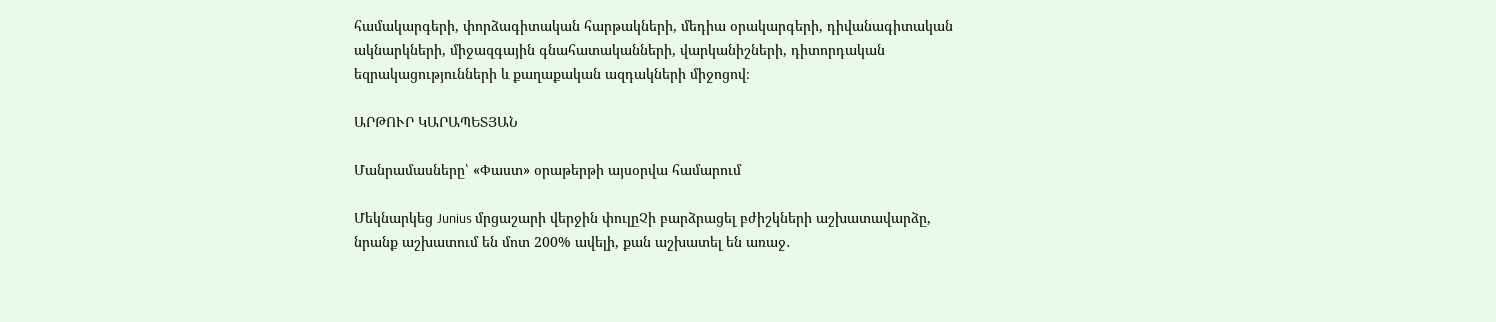համակարգերի, փորձագիտական հարթակների, մեդիա օրակարգերի, դիվանագիտական ակնարկների, միջազգային գնահատականների, վարկանիշների, դիտորդական եզրակացությունների և քաղաքական ազդակների միջոցով։

ԱՐԹՈՒՐ ԿԱՐԱՊԵՏՅԱՆ

Մանրամասները՝ «Փաստ» օրաթերթի այսօրվա համարում

Մեկնարկեց Junius մրցաշարի վերջին փուլըՉի բարձրացել բժիշկների աշխատավարձը, նրանք աշխատում են մոտ 200% ավելի, քան աշխատել են առաջ․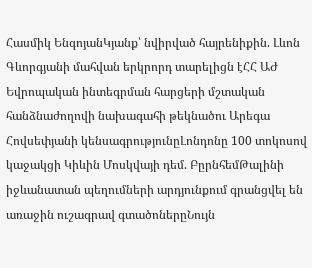Հասմիկ ԵնգոյանԿյանք՝ նվիրված հայրենիքին. Լևոն Գևորգյանի մահվան երկրորդ տարելիցն էՀՀ ԱԺ Եվրոպական ինտեգրման հարցերի մշտական հանձնաժողովի նախագահի թեկնածու Արեգա Հովսեփյանի կենսագրությունըԼոնդոնը 100 տոկոսով կաջակցի Կիևին Մոսկվայի դեմ. ԲըրնհեմԹալինի իջևանատան պեղումների արդյունքում գրանցվել են առաջին ուշագրավ գտածոներըՆույն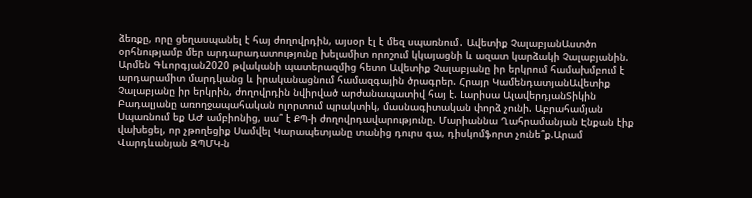ձեռքը, որը ցեղասպանել է հայ ժողովրդին, այսօր էլ է մեզ սպառնում․ Ավետիք ՉալաբյանԱստծո օրհնությամբ մեր արդարադատությունը խելամիտ որոշում կկայացնի և ազատ կարձակի Չալաբյանին. Արմեն Գևորգյան2020 թվականի պատերազմից հետո Ավետիք Չալաբյանը իր երկրում համախմբում է արդարամիտ մարդկանց և իրականացնում համազգային ծրագրեր. Հրայր ԿամենդատյանԱվետիք Չալաբյանը իր երկրին, ժողովրդին նվիրված արժանապատիվ հայ է. Լարիսա ԱլավերդյանՏիկին Բադալյանը առողջապահական ոլորտում պրակտիկ, մասնագիտական փորձ չունի. Աբրահամյան Սպառնում եք ԱԺ ամբիոնից, սա՞ է ՔՊ-ի ժողովրդավարությունը. Մարիաննա Ղահրամանյան Էնքան էիք վախեցել, որ չթողեցիք Սամվել Կարապետյանը տանից դուրս գա, դիսկոմֆորտ չունե՞ք.Արամ Վարդևանյան ԶՊՄԿ-ն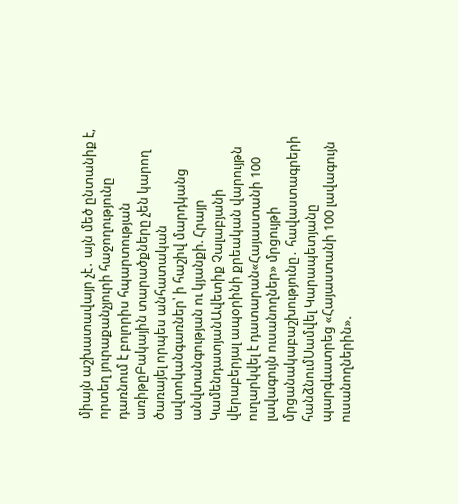միայն աշխատավայր չէ․ այն մեծ ընտանիք է, որտեղ յուրաքանչյուրի հաջողությունը դառնում է բոլորիս հպարտության առիթըԲակային տարածքները չեն կարող ծառայել որպես անհատական ավտոկանգառներ՝ ի հաշիվ մարդկանց անվտանգության ու կյանքի. Հրայր ԿամենդատյանԱվետիք Չալաբյանի վերաբերյալ ապօրինի քրեական վարույթն ուղարկվել է դատարան«Հայաստանի 100 լավագույն ուսանողներ» մրցույթի մրցանակաբաշխությունը․ հավաստագրերի հանձնումՍամվել Կարապետյանը պարգևատրեց «Հայաստանի 100 լավագույն ուսանողներին».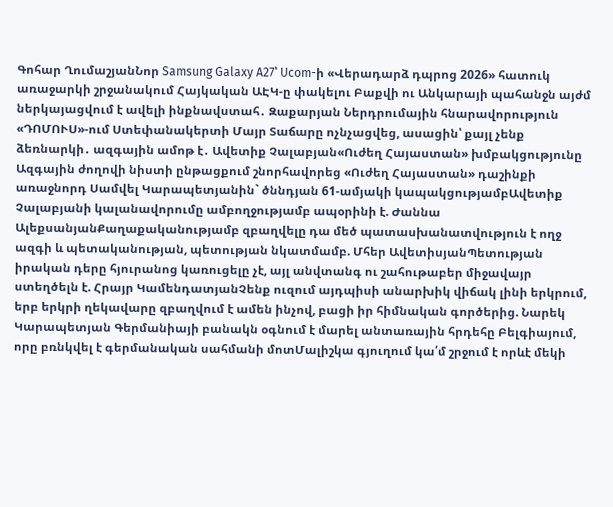Գոհար ՂումաշյանՆոր Samsung Galaxy A27՝ Ucom-ի «Վերադարձ դպրոց 2026» հատուկ առաջարկի շրջանակում Հայկական ԱԷԿ-ը փակելու Բաքվի ու Անկարայի պահանջն այժմ ներկայացվում է ավելի ինքնավստահ․ Զաքարյան Ներդրումային հնարավորություն «ԴՈՄՈՒՍ»-ում Ստեփանակերտի Մայր Տաճարը ոչնչացվեց, ասացին՝ քայլ չենք ձեռնարկի․ ազգային ամոթ է․ Ավետիք Չալաբյան«Ուժեղ Հայաստան» խմբակցությունը Ազգային ժողովի նիստի ընթացքում շնորհավորեց «Ուժեղ Հայաստան» դաշինքի առաջնորդ Սամվել Կարապետյանին` ծննդյան 61-ամյակի կապակցությամբԱվետիք Չալաբյանի կալանավորումը ամբողջությամբ ապօրինի է. Ժաննա ԱլեքսանյանՔաղաքականությամբ զբաղվելը դա մեծ պատասխանատվություն է ողջ ազգի և պետականության, պետության նկատմամբ. Մհեր ԱվետիսյանՊետության իրական դերը հյուրանոց կառուցելը չէ, այլ անվտանգ ու շահութաբեր միջավայր ստեղծելն է. Հրայր ԿամենդատյանՉենք ուզում այդպիսի անարխիկ վիճակ լինի երկրում, երբ երկրի ղեկավարը զբաղվում է ամեն ինչով, բացի իր հիմնական գործերից. Նարեկ Կարապետյան Գերմանիայի բանակն օգնում է մարել անտառային հրդեհը Բելգիայում, որը բռնկվել է գերմանական սահմանի մոտՄալիշկա գյուղում կա՛մ շրջում է որևէ մեկի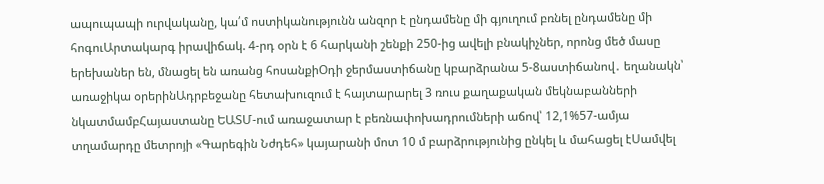ապուպապի ուրվականը, կա՛մ ոստիկանությունն անզոր է ընդամենը մի գյուղում բռնել ընդամենը մի հոգուԱրտակարգ իրավիճակ. 4-րդ օրն է 6 հարկանի շենքի 250-ից ավելի բնակիչներ, որոնց մեծ մասը երեխաներ են, մնացել են առանց հոսանքիՕդի ջերմաստիճանը կբարձրանա 5-8աստիճանով․ եղանակն՝ առաջիկա օրերինԱդրբեջանը հետախուզում է հայտարարել 3 ռուս քաղաքական մեկնաբանների նկատմամբՀայաստանը ԵԱՏՄ-ում առաջատար է բեռնափոխադրումների աճով՝ 12,1%57-ամյա տղամարդը մետրոյի «Գարեգին Նժդեհ» կայարանի մոտ 10 մ բարձրությունից ընկել և մահացել էՍամվել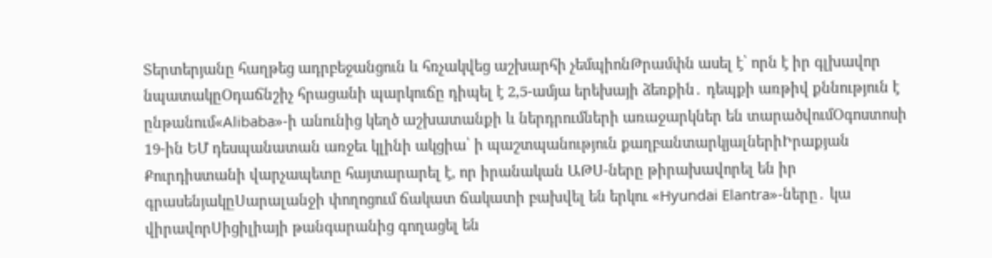Տերտերյանը հաղթեց ադրբեջանցուն և հռչակվեց աշխարհի չեմպիոնԹրամփն ասել է՝ որն է իր գլխավոր նպատակըՕդաճնշիչ հրացանի պարկուճը դիպել է 2,5-ամյա երեխայի ձեռքին․ դեպքի առթիվ քննություն է ընթանում«Alibaba»-ի անունից կեղծ աշխատանքի և ներդրումների առաջարկներ են տարածվումՕգոստոսի 19-ին ԵՄ դեսպանատան առջեւ կլինի ակցիա՝ ի պաշտպանություն քաղբանտարկյալներիԻրաքյան Քուրդիստանի վարչապետը հայտարարել է, որ իրանական ԱԹՍ-ները թիրախավորել են իր գրասենյակըՍարալանջի փողոցում ճակատ ճակատի բախվել են երկու «Hyundai Elantra»-ները․ կա վիրավորՍիցիլիայի թանգարանից գողացել են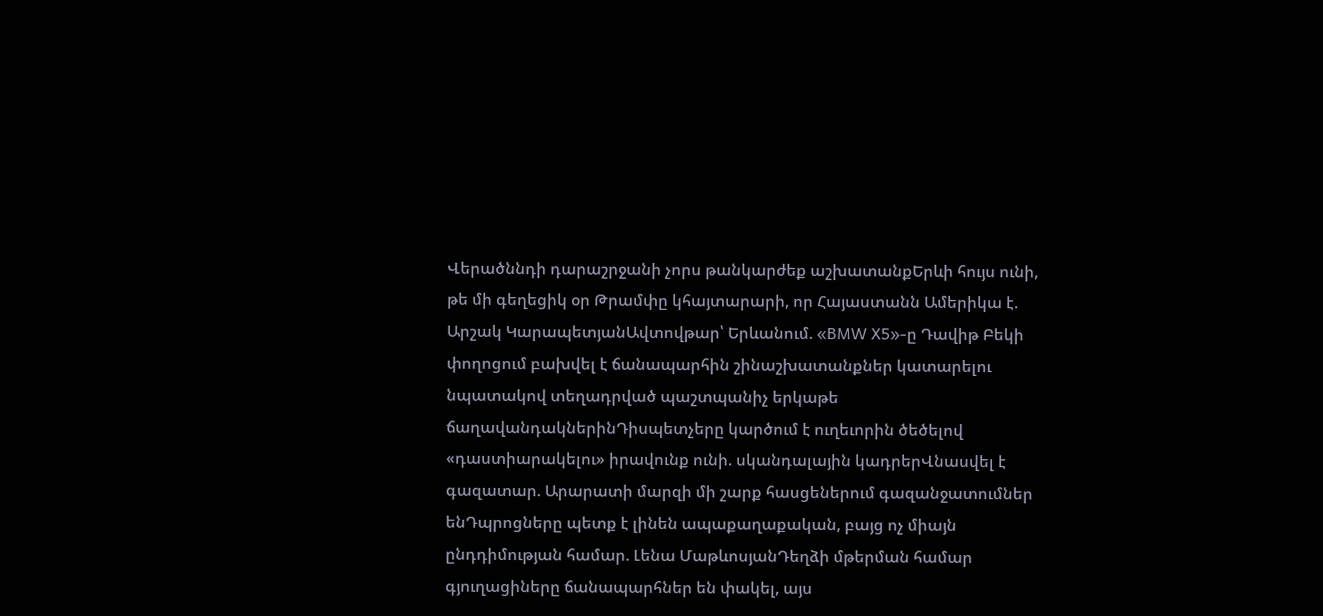Վերածննդի դարաշրջանի չորս թանկարժեք աշխատանքԵրևի հույս ունի, թե մի գեղեցիկ օր Թրամփը կհայտարարի, որ Հայաստանն Ամերիկա է. Արշակ ԿարապետյանԱվտովթար՝ Երևանում. «BMW X5»-ը Դավիթ Բեկի փողոցում բախվել է ճանապարհին շինաշխատանքներ կատարելու նպատակով տեղադրված պաշտպանիչ երկաթե ճաղավանդակներինԴիսպետչերը կարծում է ուղեւորին ծեծելով «դաստիարակելու» իրավունք ունի. սկանդալային կադրերՎնասվել է գազատար. Արարատի մարզի մի շարք հասցեներում գազանջատումներ ենԴպրոցները պետք է լինեն ապաքաղաքական, բայց ոչ միայն ընդդիմության համար. Լենա ՄաթևոսյանԴեղձի մթերման համար գյուղացիները ճանապարհներ են փակել, այս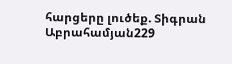հարցերը լուծեք. Տիգրան Աբրահամյան229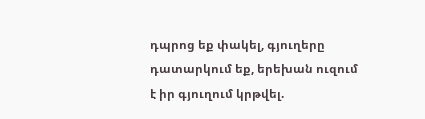դպրոց եք փակել, գյուղերը դատարկում եք, երեխան ուզում է իր գյուղում կրթվել.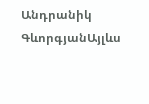Անդրանիկ ԳևորգյանԱյլևս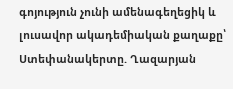գոյություն չունի ամենագեղեցիկ և լուսավոր ակադեմիական քաղաքը՝ Ստեփանակերտը. Ղազարյան